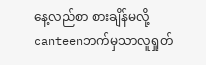နေ့လည်စာ စားချိန်မလို့ canteenဘက်မှသာလူရှုတ်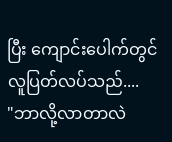ပြီး ကျောင်းပေါက်တွင် လူပြတ်လပ်သည်....
"ဘာလို့လာတာလဲ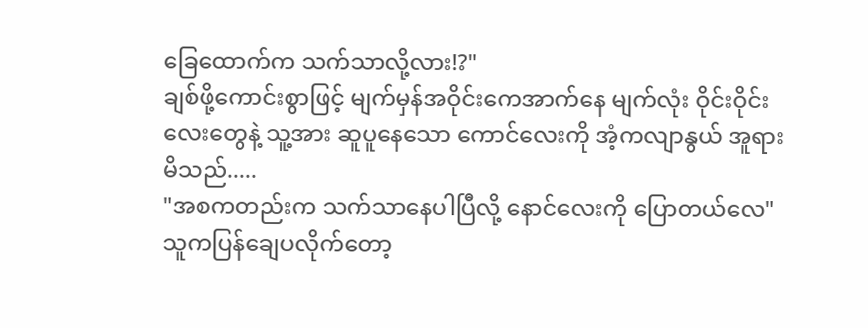ခြေထောက်က သက်သာလို့လား!?"
ချစ်ဖို့ကောင်းစွာဖြင့် မျက်မှန်အဝိုင်းကေအာက်နေ မျက်လုံး ဝိုင်းဝိုင်းလေးတွေနဲ့ သူ့အား ဆူပူနေသော ကောင်လေးကို အံ့ကလျာနွယ် အူရားမိသည်.....
"အစကတည်းက သက်သာနေပါပြီလို့ နောင်လေးကို ပြောတယ်လေ"
သူကပြန်ချေပလိုက်တော့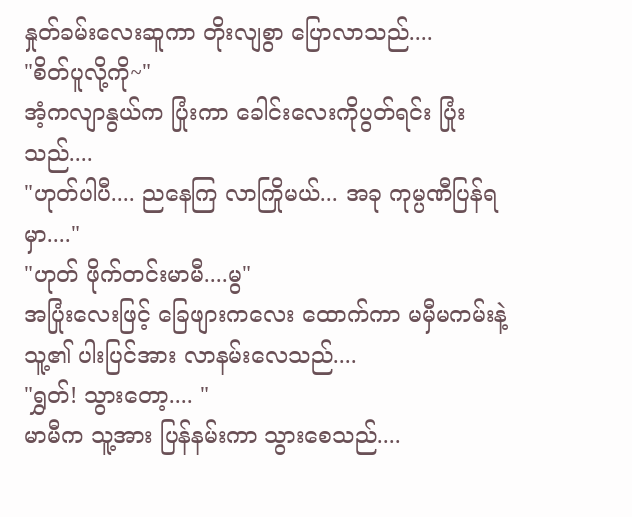နှုတ်ခမ်းလေးဆူကာ တိုးလျစွာ ပြောလာသည်....
"စိတ်ပူလို့ကို~"
အံ့ကလျာနွယ်က ပြုံးကာ ခေါင်းလေးကိုပွတ်ရင်း ပြုံးသည်....
"ဟုတ်ပါပီ.... ညနေကြ လာကြိုမယ်... အခု ကုမ္ပဏီပြန်ရမှာ...."
"ဟုတ် ဖိုက်တင်းမာမီ....မွ"
အပြုံးလေးဖြင့် ခြေဖျားကလေး ထောက်ကာ မမှီမကမ်းနဲ့ သူ့၏ ပါးပြင်အား လာနမ်းလေသည်....
"ရွှတ်! သွားတော့.... "
မာမီက သူ့အား ပြန်နမ်းကာ သွားစေသည်....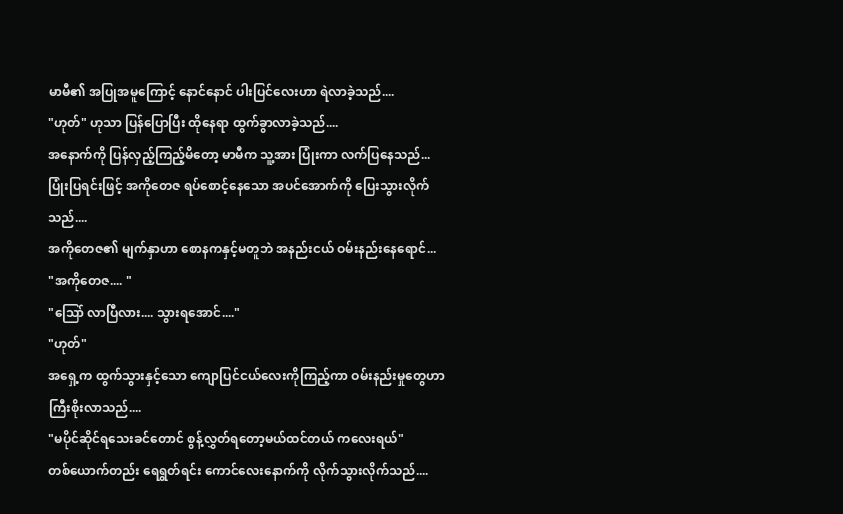မာမီ၏ အပြုအမူကြောင့် နောင်နောင် ပါးပြင်လေးဟာ ရဲလာခဲ့သည်....
"ဟုတ်" ဟုသာ ပြန်ပြောပြီး ထိုနေရာ ထွက်ခွာလာခဲ့သည်....
အနောက်ကို ပြန်လှည့်ကြည့်မိတော့ မာမီက သူ့အား ပြုံးကာ လက်ပြနေသည်...
ပြုံးပြရင်းဖြင့် အကိုတေဇ ရပ်စောင့်နေသော အပင်အောက်ကို ပြေးသွားလိုက်သည်....
အကိုတေဇ၏ မျက်နှာဟာ စောနကနှင့်မတူဘဲ အနည်းငယ် ဝမ်းနည်းနေရောင်...
"အကိုတေဇ.... "
"သြော် လာပြီလား.... သွားရအောင်...."
"ဟုတ်"
အရှေ့က ထွက်သွားနှင့်သော ကျောပြင်ငယ်လေးကိုကြည့်ကာ ဝမ်းနည်းမှုတွေဟာ ကြီးစိုးလာသည်....
"မပိုင်ဆိုင်ရသေးခင်တောင် စွန့်လွှတ်ရတော့မယ်ထင်တယ် ကလေးရယ်"
တစ်ယောက်တည်း ရေရွတ်ရင်း ကောင်လေးနောက်ကို လိုက်သွားလိုက်သည်....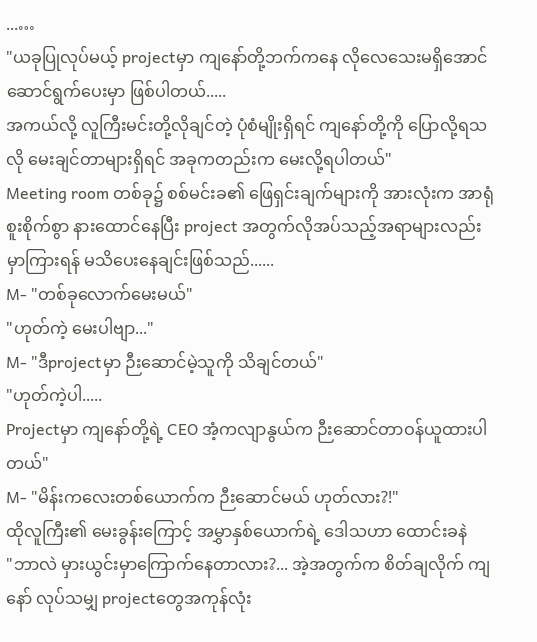...…
"ယခုပြုလုပ်မယ့် projectမှာ ကျနော်တို့ဘက်ကနေ လိုလေသေးမရှိအောင် ဆောင်ရွက်ပေးမှာ ဖြစ်ပါတယ်.....
အကယ်လို့ လူကြီးမင်းတို့လိုချင်တဲ့ ပုံစံမျိုးရှိရင် ကျနော်တို့ကို ပြောလို့ရသလို မေးချင်တာများရှိရင် အခုကတည်းက မေးလို့ရပါတယ်"
Meeting room တစ်ခု၌ စစ်မင်းခ၏ ဖြေရှင်းချက်များကို အားလုံးက အာရုံစူးစိုက်စွာ နားထောင်နေပြီး project အတွက်လိုအပ်သည့်အရာများလည်း မှာကြားရန် မသိပေးနေချင်းဖြစ်သည်......
M- "တစ်ခုလောက်မေးမယ်"
"ဟုတ်ကဲ့ မေးပါဗျာ..."
M- "ဒီprojectမှာ ဉီးဆောင်မဲ့သူကို သိချင်တယ်"
"ဟုတ်ကဲ့ပါ.....
Projectမှာ ကျနော်တို့ရဲ့ CEO အံ့ကလျာနွယ်က ဉီးဆောင်တာဝန်ယူထားပါတယ်"
M- "မိန်းကလေးတစ်ယောက်က ဉီးဆောင်မယ် ဟုတ်လား?!"
ထိုလူကြီး၏ မေးခွန်းကြောင့် အမွှာနှစ်ယောက်ရဲ့ ဒေါသဟာ ထောင်းခနဲ
"ဘာလဲ မှားယွင်းမှာကြောက်နေတာလား?... အဲ့အတွက်က စိတ်ချလိုက် ကျနော် လုပ်သမျှ projectတွေအကုန်လုံး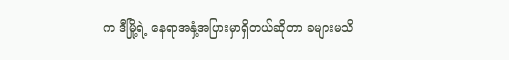က ဒီမြို့ရဲ့ နေရာအနှံ့အပြားမှာရှိတယ်ဆိုတာ ခများမသိ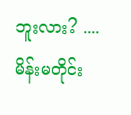ဘူးလား? .... မိန်းမတိုင်း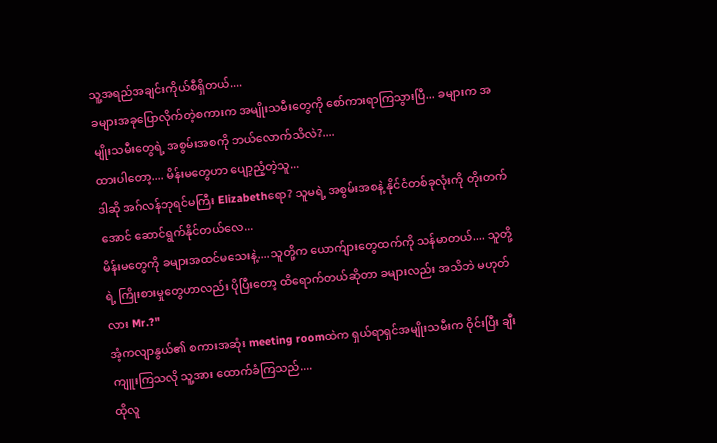သူ့အရည်အချင်းကိုယ်စီရှိတယ်....
ခများအခုပြောလိုက်တဲ့စကားက အမျိုးသမီးတွေကို စော်ကားရာကြသွားပြီ... ခများက အမျိုးသမီးတွေရဲ့ အစွမ်းအစကို ဘယ်လောက်သိလဲ?....
ထားပါတော့.... မိန်းမတွေဟာ ပျော့ညံ့တဲ့သူ...
ဒါဆို အဂ်လန်ဘုရင်မကြီး Elizabethရော? သူမရဲ့ အစွမ်းအစနဲ့ နိုင်ငံတစ်ခုလုံးကို တိုးတက်အောင် ဆောင်ရွက်နိုင်တယ်လေ...
မိန်းမတွေကို ခများအထင်မသေးနဲ့....သူတို့က ယောက်ျားတွေထက်ကို သန်မာတယ်.... သူတို့ရဲ့ ကြိုးစားမှုတွေဟာလည်း ပိုပြီးတော့ ထိရောက်တယ်ဆိုတာ ခများလည်း အသိဘဲ မဟုတ်လား Mr.?"
အံ့ကလျာနွယ်၏ စကားအဆုံး meeting roomထဲက ရှယ်ရာရှင်အမျိုးသမီးက ဝိုင်းပြီး ချီးကျူးကြသလို သူ့အား ထောက်ခံကြသည်....
ထိုလူ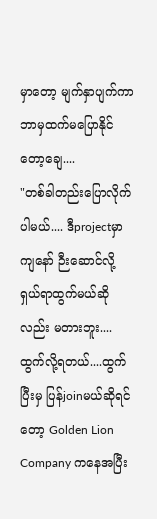မှာတော့ မျက်နှာပျက်ကာ ဘာမှထက်မပြောနိုင်တော့ချေ....
"တစ်ခါတည်းပြောလိုက်ပါမယ်.... ဒီprojectမှာ ကျနော် ဉီးဆောင်လို့ ရှယ်ရာထွက်မယ်ဆိုလည်း မတားဘူး....ထွက်လို့ရတယ်....ထွက်ပြီးမှ ပြန်joinမယ်ဆိုရင်တော့ Golden Lion Company ကနေအပြီး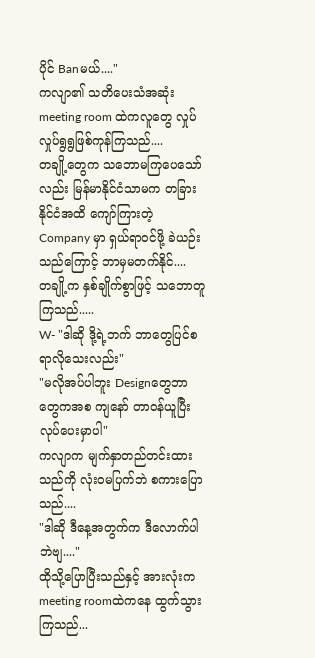ပိုင် Banမယ်...."
ကလျာ၏ သတိပေးသံအဆုံး meeting room ထဲကလူတွေ လှုပ်လှုပ်ရွရွဖြစ်ကုန်ကြသည်....
တချို့တွေက သဘောမကြပေသော်လည်း မြန်မာနိုင်ငံသာမက တခြားနိုင်ငံအထိ ကျော်ကြားတဲ့ Company မှာ ရှယ်ရာဝင်ဖို့ ခဲယဉ်းသည်ကြောင့် ဘာမှမတက်နိုင်....
တချို့က နှစ်ချိုက်စွာဖြင့် သဘောတူကြသည်.....
W- "ဒါဆို ဒို့ရဲ့ဘက် ဘာတွေပြင်စရာလိုသေးလည်း"
"မလိုအပ်ပါဘူး Designတွေဘာတွေကအစ ကျနော် တာဝန်ယူပြီးလုပ်ပေးမှာပါ"
ကလျာက မျက်နှာတည်တင်းထားသည်ကို လုံးဝမပြက်ဘဲ စကားပြောသည်....
"ဒါဆို ဒီနေ့အတွက်က ဒီလောက်ပါဘဲဗျ...."
ထိုသို့ပြောပြီးသည်နှင့် အားလုံးက meeting roomထဲကနေ ထွက်သွားကြသည်...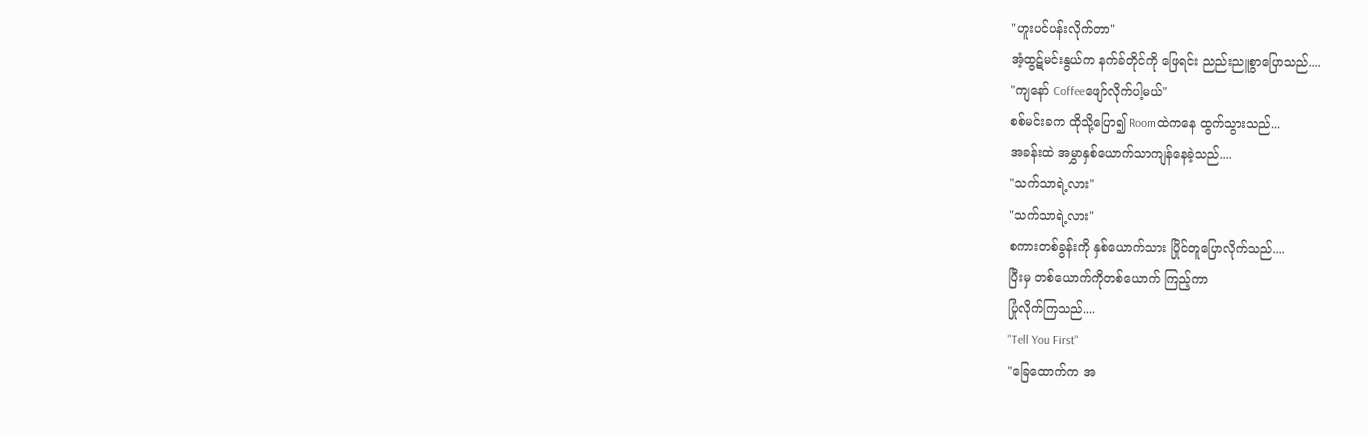"ဟူးပင်ပန်းလိုက်တာ"
အံ့ထွဋ်မင်းနွယ်က နက်ခ်တိုင်ကို ဖြေရင်း ညည်းညူစွာပြောသည်....
"ကျနော် Coffeeဖျော်လိုက်ပါ့မယ်"
စစ်မင်းခက ထိုသို့ပြော၍ Roomထဲကနေ ထွက်သွားသည်...
အခန်းထဲ အမွှာနှစ်ယောက်သာကျန်နေခဲ့သည်....
"သက်သာရဲ့လား"
"သက်သာရဲ့လား"
စကားတစ်ခွန်းကို နှစ်ယောက်သား ပြိုင်တူပြောလိုက်သည်....
ပြီးမှ တစ်ယောက်ကိုတစ်ယောက် ကြည့်ကာ
ပြုံလိုက်ကြသည်....
"Tell You First"
"ခြေထောက်က အ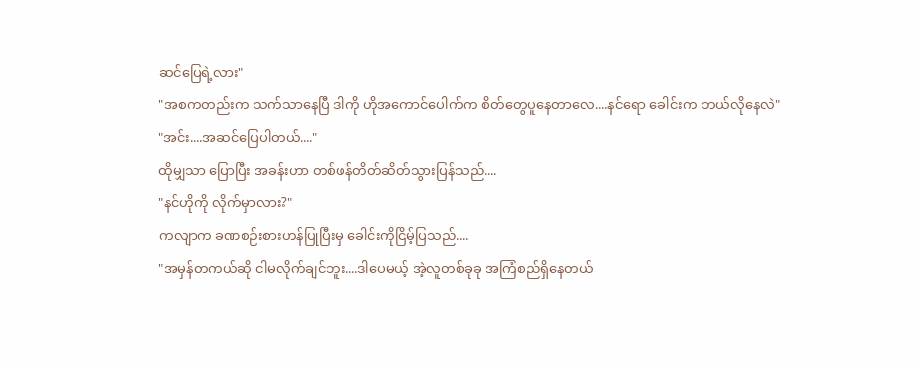ဆင်ပြေရဲ့လား"
"အစကတည်းက သက်သာနေပြီ ဒါကို ဟိုအကောင်ပေါက်က စိတ်တွေပူနေတာလေ....နင်ရော ခေါင်းက ဘယ်လိုနေလဲ"
"အင်း....အဆင်ပြေပါတယ်...."
ထိုမျှသာ ပြောပြီး အခန်းဟာ တစ်ဖန်တိတ်ဆိတ်သွားပြန်သည်....
"နင်ဟိုကို လိုက်မှာလား?"
ကလျာက ခဏစဉ်းစားဟန်ပြုပြီးမှ ခေါင်းကိုငြိမ့်ပြသည်....
"အမှန်တကယ်ဆို ငါမလိုက်ချင်ဘူး....ဒါပေမယ့် အဲ့လူတစ်ခုခု အကြံစည်ရှိနေတယ်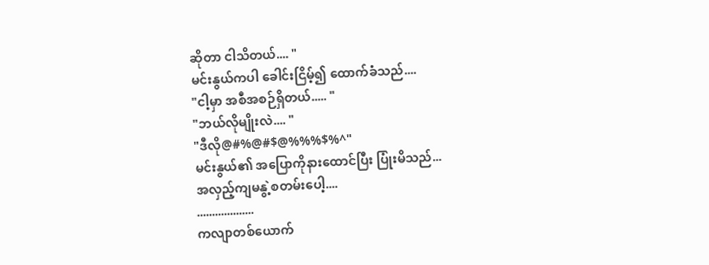ဆိုတာ ငါသိတယ်.... "
မင်းနွယ်ကပါ ခေါင်းငြိမ့်၍ ထောက်ခံသည်....
"ငါ့မှာ အစီအစဉ်ရှိတယ်..... "
"ဘယ်လိုမျိုးလဲ.... "
"ဒီလို@#%@#$@%%%$%^"
မင်းနွယ်၏ အပြောကိုနားထောင်ပြီး ပြုံးမိသည်...
အလှည့်ကျမနွဲ့စတမ်းပေါ့....
...................
ကလျာတစ်ယောက်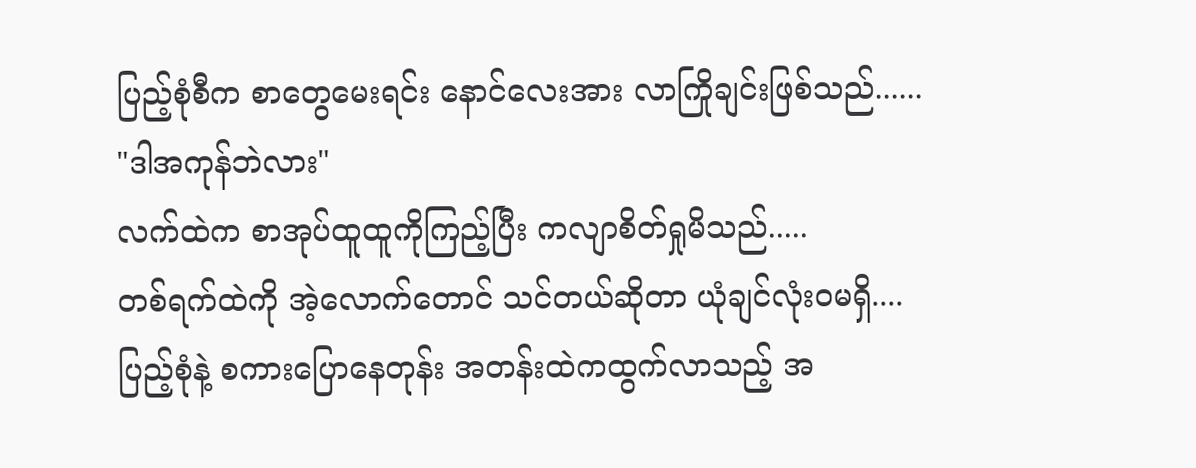ပြည့်စုံစီက စာတွေမေးရင်း နောင်လေးအား လာကြိုချင်းဖြစ်သည်......
"ဒါအကုန်ဘဲလား"
လက်ထဲက စာအုပ်ထူထူကိုကြည့်ပြီး ကလျာစိတ်ရှုမိသည်.....
တစ်ရက်ထဲကို အဲ့လောက်တောင် သင်တယ်ဆိုတာ ယုံချင်လုံးဝမရှိ....
ပြည့်စုံနဲ့ စကားပြောနေတုန်း အတန်းထဲကထွက်လာသည့် အ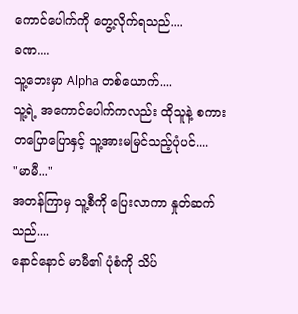ကောင်ပေါက်ကို တွေ့လိုက်ရသည်....
ခဏ....
သူ့ဘေးမှာ Alpha တစ်ယောက်....
သူ့ရဲ့ အကောင်ပေါက်ကလည်း ထိုသူနဲ့ စကားတပြောပြောနှင့် သူ့အားမမြင်သည့်ပုံပင်....
"မာမီ..."
အတန်ကြာမှ သူ့စီကို ပြေးလာကာ နှုတ်ဆက်သည်....
နောင်နောင် မာမီ၏ ပုံစံကို သိပ်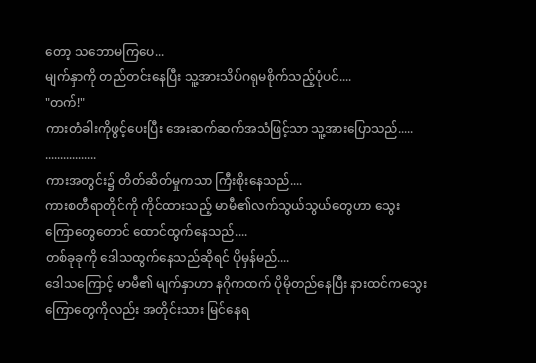တော့ သဘောမကြပေ...
မျက်နှာကို တည်တင်းနေပြီး သူ့အားသိပ်ဂရုမစိုက်သည့်ပုံပင်....
"တက်!"
ကားတံခါးကိုဖွင့်ပေးပြီး အေးဆက်ဆက်အသံဖြင့်သာ သူ့အားပြောသည်.....
.................
ကားအတွင်း၌ တိတ်ဆိတ်မှုကသာ ကြီးစိုးနေသည်....
ကားစတီရာတိုင်ကို ကိုင်ထားသည့် မာမီ၏လက်သွယ်သွယ်တွေဟာ သွေးကြောတွေတောင် ထောင်ထွက်နေသည်....
တစ်ခုခုကို ဒေါသထွက်နေသည်ဆိုရင် ပိုမှန်မည်....
ဒေါသကြောင့် မာမီ၏ မျက်နှာဟာ နဂိုကထက် ပိုမိုတည်နေပြီး နားထင်ကသွေးကြောတွေကိုလည်း အတိုင်းသား မြင်နေရ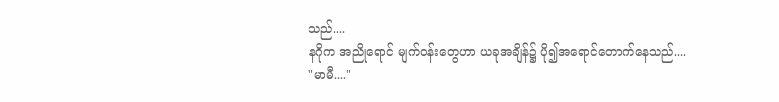သည်....
နဂိုက အညိုရောင် မျက်ဝန်းတွေဟာ ယခုအချိန်၌ ပို၍အရောင်တောက်နေသည်....
"မာမီ...."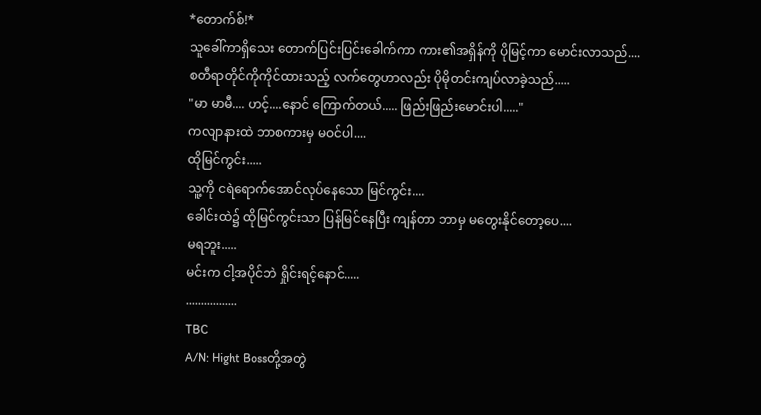*တောက်စ်!*
သူခေါ်ကာရှိသေး တောက်ပြင်းပြင်းခေါက်ကာ ကား၏အရှိန်ကို ပိုမြင့်ကာ မောင်းလာသည်....
စတီရာတိုင်ကိုကိုင်ထားသည့် လက်တွေဟာလည်း ပိုမိုတင်းကျပ်လာခဲ့သည်.....
"မာ မာမီ.... ဟင့်....နောင် ကြောက်တယ်..... ဖြည်းဖြည်းမောင်းပါ....."
ကလျာနားထဲ ဘာစကားမှ မဝင်ပါ....
ထိုမြင်ကွင်း.....
သူ့ကို ငရဲရောက်အောင်လုပ်နေသော မြင်ကွင်း....
ခေါင်းထဲ၌ ထိုမြင်ကွင်းသာ ပြန်မြင်နေပြီး ကျန်တာ ဘာမှ မတွေးနိုင်တော့ပေ....
မရဘူး.....
မင်းက ငါ့အပိုင်ဘဲ ရှိုင်းရင့်နောင်.....
.................
TBC
A/N: Hight Bossတို့အတွဲ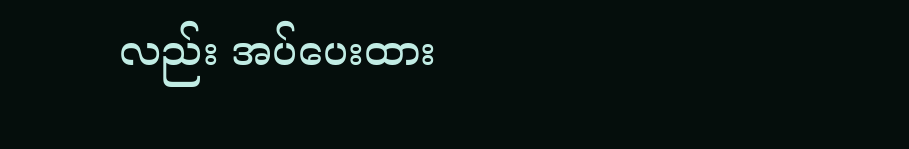လည်း အပ်ပေးထား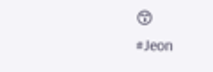😙
#Jeon